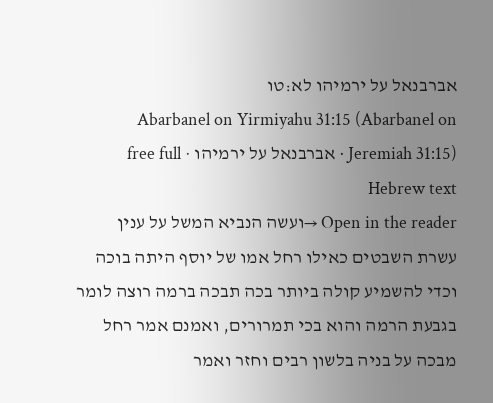אברבנאל על ירמיהו לא:טו
Abarbanel on Yirmiyahu 31:15 (Abarbanel on Jeremiah 31:15) · אברבנאל על ירמיהו · free full Hebrew text
Open in the reader →ועשה הנביא המשל על ענין עשרת השבטים כאילו רחל אמו של יוסף היתה בוכה וכדי להשמיע קולה ביותר בכה תבכה ברמה רוצה לומר בגבעת הרמה והוא בכי תמרורים, ואמנם אמר רחל מבכה על בניה בלשון רבים וחזר ואמר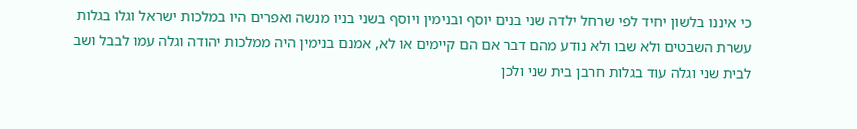כי איננו בלשון יחיד לפי שרחל ילדה שני בנים יוסף ובנימין ויוסף בשני בניו מנשה ואפרים היו במלכות ישראל וגלו בגלות עשרת השבטים ולא שבו ולא נודע מהם דבר אם הם קיימים או לא, אמנם בנימין היה ממלכות יהודה וגלה עמו לבבל ושב לבית שני וגלה עוד בגלות חרבן בית שני ולכן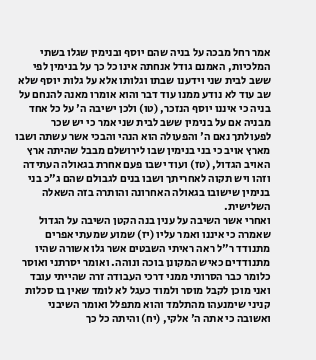אמר רחל מבכה על בניה שהם יוסף ובנימין שגלו בשתי המלכיות, האמנם גודל אנחתה אינו כל כך על בנימין לפי ששב לבית שני וידענו שבתו וגלותו אלא על גלות יוסף שלא שב עוד לא נודע ממנו עוד דבר והוא אומרו מאנה להנחם על בניה כי איננו יוסף הנזכר, (טו) ולכן ישיבה ה' על כל אחד מבניה אם על בנימין ששב לבית שני אמר כי יש שכר לפעולתך נאם ה' והפעולה הוא הנהי והבכי אשר עשתה ושבו מארץ אויב כי בני בנימין שבו לירושלם מבבל שהיתה ארץ האויב הגדול, (טז) ועוד ישבו פעם אחרת בגאולה העתידה וזהו ויש תקוה לאחריתך ושבו בנים לגבולם שהם ג"כ בני בנימין שישובו בגאולה האחרונה והותרה בזה השאלה השלישית.
ואחרי אשר השיבה על ענין בנה הקטן השיבה על הגדול שאמרה כי איננו ואמר עליו (יז) שמוע שמעתי אפרים מתנודד ר"ל ראה ראיתי השבטים אשר גלו אשורה שהיו מתנודדים כאיש המקונן בוכה ונוהה. ואומר יסרתני ואוסר כלומר כבר הסרותי ממני דרכי העבודה זרה שהייתי עובד ואני מוכן לקבל מוסר ולמוד כעגל לא לומד שאין בו סכלות קניני שימנעהו מהתלמד והוא מתפלל ואומר השיבני ואשובה כי אתה ה' אלקי, (יח) והיתה כל כך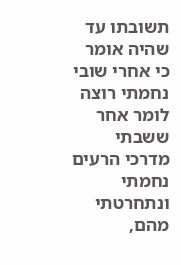תשובתו עד שהיה אומר כי אחרי שובי נחמתי רוצה לומר אחר ששבתי מדרכי הרעים נחמתי ונתחרטתי מהם,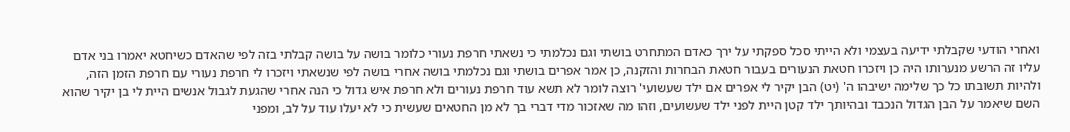ואחרי הודעי שקבלתי ידיעה בעצמי ולא הייתי סכל ספקתי על ירך כאדם המתחרט בושתי וגם נכלמתי כי נשאתי חרפת נעורי כלומר בושה על בושה קבלתי בזה לפי שהאדם כשיחטא יאמרו בני אדם עליו זה הרשע מנערותו היה כן ויזכרו חטאת הנעורים בעבור חטאת הבחרות והזקנה, כן אמר אפרים בושתי וגם נכלמתי בושה אחרי בושה לפי שנשאתי ויזכרו לי חרפת נעורי עם חרפת הזמן הזה, ולהיות תשובתו כל כך שלימה ישיבהו ה' (יט) הבן יקיר לי אפרים אם ילד שעשועי' רוצה לומר לא תשא עוד חרפת נעורים ולא חרפת איש גדול כי הנה אחרי שהגעת לגבול אנשים היית לי בן יקיר שהוא השם שיאמר על הבן הגדול הנכבד ובהיותך ילד קטן היית לפני ילד שעשועים, וזהו מה שאזכור מדי דברי בך לא מן החטאים שעשית כי לא יעלו עוד על לב, ומפני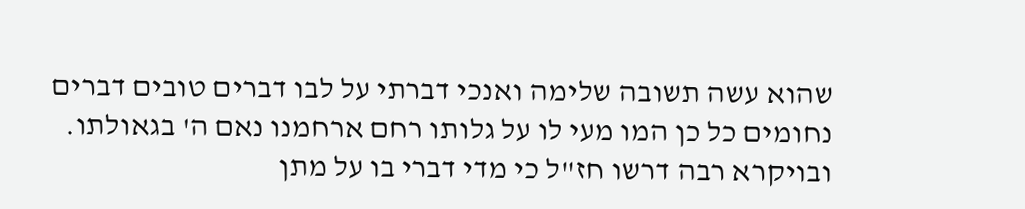שהוא עשה תשובה שלימה ואנכי דברתי על לבו דברים טובים דברים נחומים כל כן המו מעי לו על גלותו רחם ארחמנו נאם ה' בגאולתו. ובויקרא רבה דרשו חז"ל כי מדי דברי בו על מתן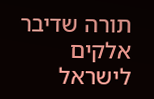תורה שדיבר אלקים לישראל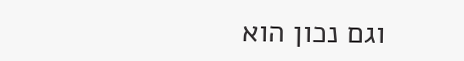וגם נכון הוא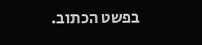בפשט הכתוב.